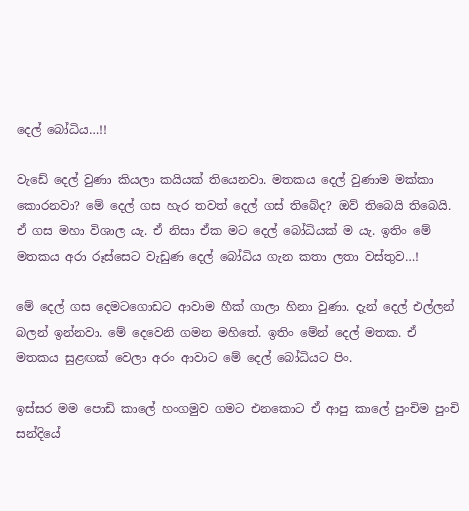දෙල් බෝධිය…!!

වැඩේ දෙල් වුණා කියලා කයියක් තියෙනවා. මතකය දෙල් වුණාම මක්කා කොරනවා? මේ දෙල් ගස හැර තවත් දෙල් ගස් තිබේද? ඔව් තිබෙයි තිබෙයි. ඒ ගස මහා විශාල යැ. ඒ නිසා ඒක මට දෙල් බෝධියක් ම යැ. ඉතිං මේ මතකය අරා රූස්සෙට වැඩුණ දෙල් බෝධිය ගැන කතා ලතා වස්තුව…!

මේ දෙල් ගස දෙමටගොඩට ආවාම හීක් ගාලා හිනා වුණා. දැන් දෙල් එල්ලන් බලන් ඉන්නවා. මේ දෙවෙනි ගමන මහිතේ. ඉතිං මේන් දෙල් මතක. ඒ මතකය සුළඟක් වෙලා අරං ආවාට මේ දෙල් බෝධියට පිං.

ඉස්සර මම පොඩි කාලේ හංගමුව ගමට එනකොට ඒ ආපු කාලේ පුංචිම පුංචි සන්දියේ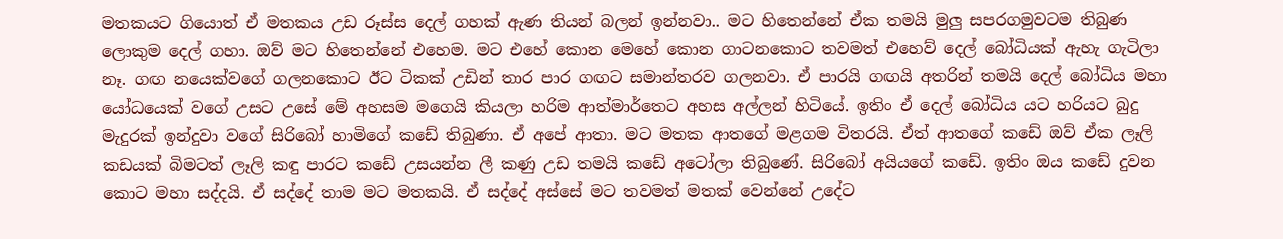මතකයට ගියොත් ඒ මතකය උඩ රූස්ස දෙල් ගහක් ඇණ තියන් බලන් ඉන්නවා.. මට හිතෙන්නේ ඒක තමයි මුලු සපරගමුවටම තිබුණ ලොකුම දෙල් ගහා. ඔව් මට හිතෙන්නේ එහෙම. මට එහේ කොන මෙහේ කොන ගාටනකොට තවමත් එහෙව් දෙල් බෝධියක් ඇහැ ගැටිලා නෑ. ගඟ නයෙක්වගේ ගලනකොට ඊට ටිකක් උඩින් තාර පාර ගඟට සමාන්තරව ගලනවා. ඒ පාරයි ගඟයි අතරින් තමයි දෙල් බෝධිය මහා යෝධයෙක් වගේ උසට උසේ මේ අහසම මගෙයි කියලා හරිම ආත්මාර්තෙට අහස අල්ලන් හිටියේ. ඉතිං ඒ දෙල් බෝධිය යට හරියට බුදු මැදුරක් ඉන්දුවා වගේ සිරිබෝ හාමිගේ කඩේ තිබුණා. ඒ අපේ ආතා. මට මතක ආතගේ මළගම විතරයි. ඒත් ආතගේ කඩේ ඔව් ඒක ලෑලි කඩයක් බිමටත් ලෑලි කඳු පාරට කඩේ උසයන්න ලී කණු උඩ තමයි කඩේ අටෝලා තිබුණේ. සිරිබෝ අයියගේ කඩේ. ඉතිං ඔය කඩේ දුවන කොට මහා සද්දයි. ඒ සද්දේ තාම මට මතකයි. ඒ සද්දේ අස්සේ මට තවමත් මතක් වෙන්නේ උදේට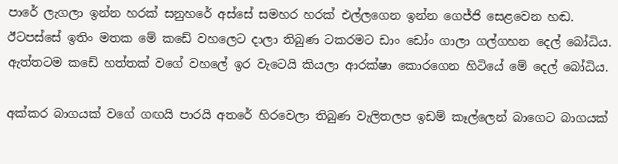පාරේ ලැගලා ඉන්න හරක් සනුහරේ අස්සේ සමහර හරක් එල්ලගෙන ඉන්න ගෙජ්ජි සෙළවෙන හඬ. ඊටපස්සේ ඉතිං මතක මේ කඩේ වහලෙට දාලා තිබුණ ටකරමට ඩාං ඩෝං ගාලා ගල්ගහන දෙල් බෝධිය. ඇත්තටම කඩේ හත්තක් වගේ වහලේ ඉර වැටෙයි කියලා ආරක්ෂා කොරගෙන හිටියේ මේ දෙල් බෝධිය.

අක්කර බාගයක් වගේ ගඟයි පාරයි අතරේ හිරවෙලා තිබුණ වැලිතලප ඉඩම් කෑල්ලෙන් බාගෙට බාගයක්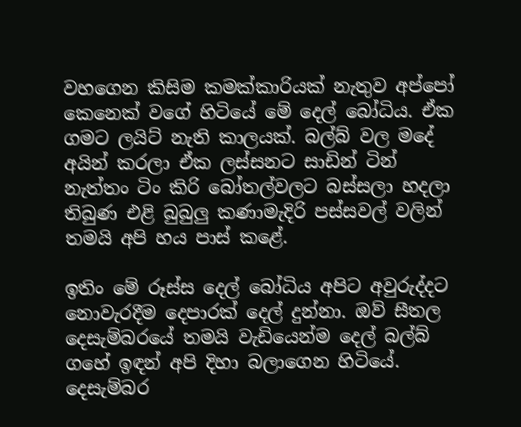වහගෙන කිසිම කමක්කාරියක් නැතුව අප්පෝ කෙනෙක් වගේ හිටියේ මේ දෙල් බෝධිය. ඒක ගමට ලයිට් නැති කාලයක්. බල්බ් වල මදේ අයින් කරලා ඒක ලස්සනට සාඩින් ටින් නැත්තං ටිං කිරි බෝතල්වලට බස්සලා හදලා තිබුණ එළි බුබුලු කණාමැදිරි පස්සවල් වලින් තමයි අපි හය පාස් කළේ.

ඉතිං මේ රූස්ස දෙල් බෝධිය අපිට අවුරුද්දට නොවැරදීම දෙපාරක් දෙල් දුන්නා. ඔව් සීතල දෙසැම්බරයේ තමයි වැඩියෙන්ම දෙල් බල්බ් ගහේ ඉඳන් අපි දිහා බලාගෙන හිටියේ. දෙසැම්බර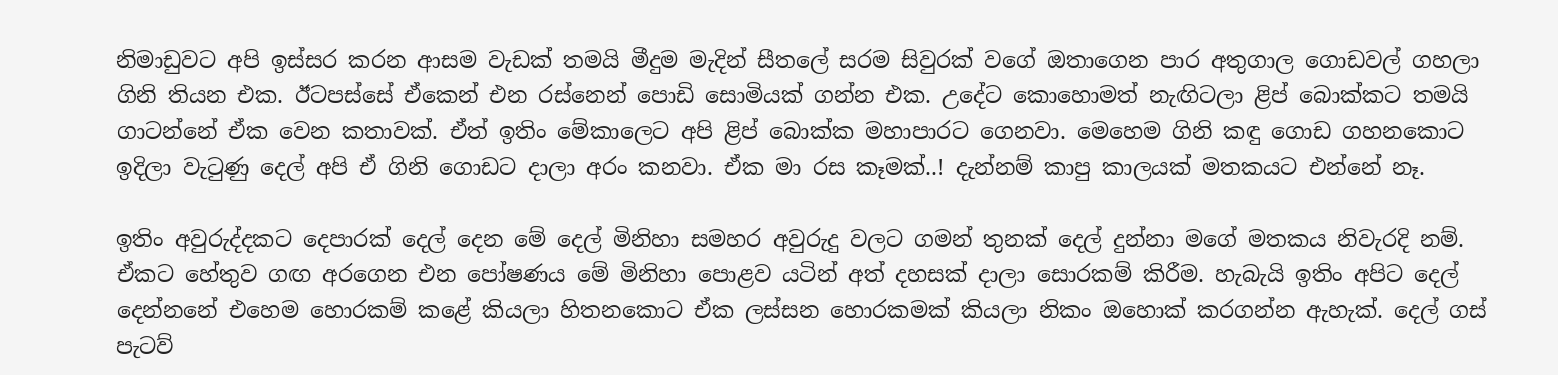නිමාඩුවට අපි ඉස්සර කරන ආසම වැඩක් තමයි මීදුම මැදින් සීතලේ සරම සිවුරක් වගේ ඔතාගෙන පාර අතුගාල ගොඩවල් ගහලා ගිනි තියන එක. ඊටපස්සේ ඒකෙන් එන රස්නෙන් පොඩි සොමියක් ගන්න එක. උදේට කොහොමත් නැඟිටලා ළිප් බොක්කට තමයි ගාටන්නේ ඒක වෙන කතාවක්. ඒත් ඉතිං මේකාලෙට අපි ළිප් බොක්ක මහාපාරට ගෙනවා. මෙහෙම ගිනි කඳු ගොඩ ගහනකොට ඉදිලා වැටුණු දෙල් අපි ඒ ගිනි ගොඩට දාලා අරං කනවා. ඒක මා රස කෑමක්..! දැන්නම් කාපු කාලයක් මතකයට එන්නේ නෑ.

ඉතිං අවුරුද්දකට දෙපාරක් දෙල් දෙන මේ දෙල් මිනිහා සමහර අවුරුදු වලට ගමන් තුනක් දෙල් දුන්නා මගේ මතකය නිවැරදි නම්. ඒකට හේතුව ගඟ අරගෙන එන පෝෂණය මේ මිනිහා පොළව යටින් අත් දහසක් දාලා සොරකම් කිරීම. හැබැයි ඉතිං අපිට දෙල් දෙන්නනේ එහෙම හොරකම් කළේ කියලා හිතනකොට ඒක ලස්සන හොරකමක් කියලා නිකං ඔහොක් කරගන්න ඇහැක්. දෙල් ගස් පැටව්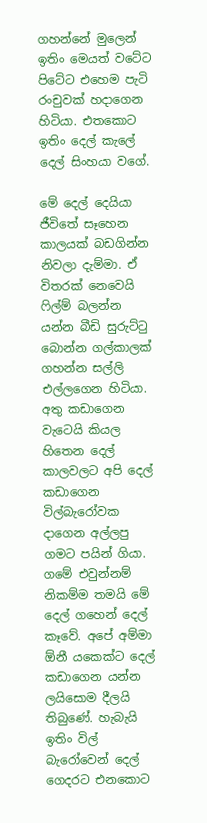ගහන්නේ මුලෙන් ඉතිං මෙයත් වටේට පිටේට එහෙම පැටි රංචුවක් හදාගෙන හිටියා. එතකොට ඉතිං දෙල් කැලේ දෙල් සිංහයා වගේ.

මේ දෙල් දෙයියා ජීවිතේ සෑහෙන කාලයක් බඩගින්න නිවලා දැම්මා. ඒ විතරක් නෙවෙයි ෆිල්ම් බලන්න යන්න බීඩි සුරුට්ටු බොන්න ගල්කාලක් ගහන්න සල්ලි එල්ලගෙන හිටියා. අතු කඩාගෙන වැටෙයි කියල හිතෙන දෙල් කාලවලට අපි දෙල් කඩාගෙන විල්බැරෝවක දාගෙන අල්ලපු ගමට පයින් ගියා. ගමේ එවුන්නම් නිකම්ම තමයි මේ දෙල් ගහෙන් දෙල් කෑවේ. අපේ අම්මා ඕනී යකෙක්ට දෙල් කඩාගෙන යන්න ලයිසොම දීලයි තිබුණේ. හැබැයි ඉතිං විල් බැරෝවෙන් දෙල් ගෙදරට එනකොට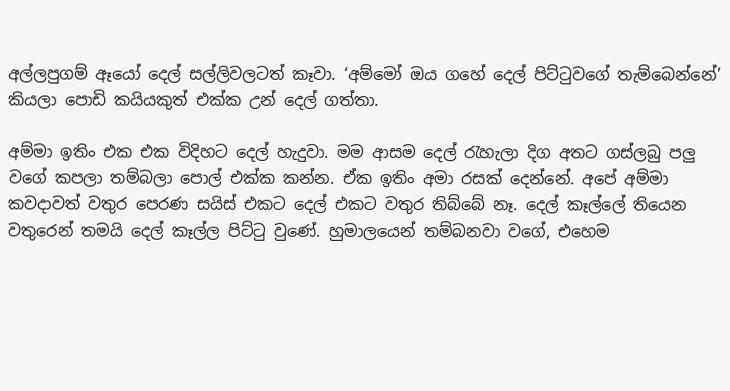අල්ලපුගම් ඈයෝ දෙල් සල්ලිවලටත් කෑවා. ‘අම්මෝ ඔය ගහේ දෙල් පිට්ටුවගේ තැම්බෙන්නේ’ කියලා පොඩි කයියකුත් එක්ක උන් දෙල් ගත්තා.

අම්මා ඉතිං එක එක විදිහට දෙල් හැදුවා. මම ආසම දෙල් රැහැලා දිග අතට ගස්ලබු පලු වගේ කපලා තම්බලා පොල් එක්ක කන්න. ඒක ඉතිං අමා රසක් දෙන්නේ. අපේ අම්මා කවදාවත් වතුර පෙරණ සයිස් එකට දෙල් එකට වතුර තිබ්බේ නෑ. දෙල් කෑල්ලේ තියෙන වතුරෙන් තමයි දෙල් කෑල්ල පිට්ටු වුණේ. හුමාලයෙන් තම්බනවා වගේ, එහෙම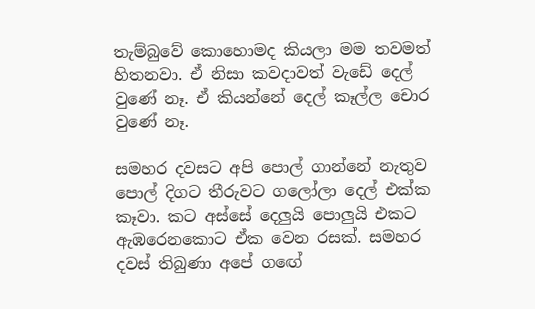තැම්බුවේ කොහොමද කියලා මම තවමත් හිතනවා. ඒ නිසා කවදාවත් වැඩේ දෙල් වුණේ නෑ. ඒ කියන්නේ දෙල් කෑල්ල චොර වුණේ නෑ.

සමහර දවසට අපි පොල් ගාන්නේ නැතුව පොල් දිගට තීරුවට ගලෝලා දෙල් එක්ක කෑවා. කට අස්සේ දෙලුයි පොලුයි එකට ඇඹරෙනකොට ඒක වෙන රසක්. සමහර දවස් තිබුණා අපේ ගඟේ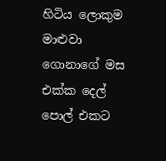හිටිය ලොකුම මාළුවා ගොනාගේ මස එක්ක දෙල් පොල් එකට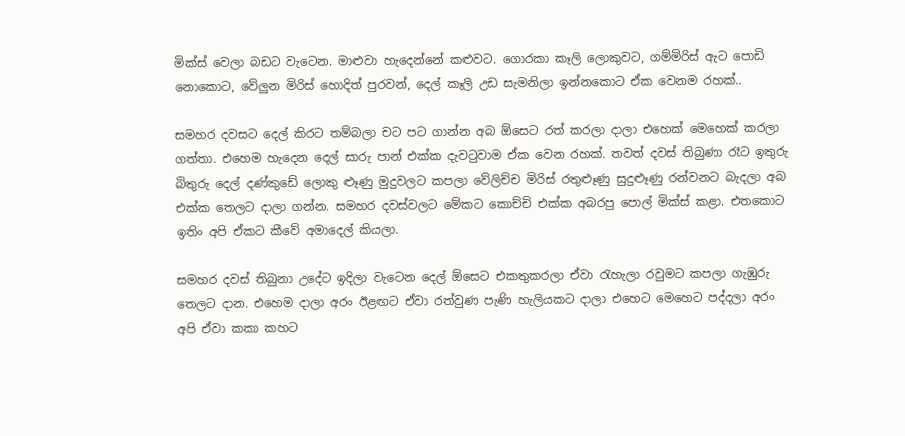මික්ස් වෙලා බඩට වැටෙන. මාළුවා හැදෙන්නේ කළුවට. ගොරකා කෑලි ලොකුවට, ගම්මිරිස් ඇට පොඩි නොකොට, වේලුන මිරිස් හොදිත් පුරවන්, දෙල් කෑලි උඩ සැමනිලා ඉන්නකොට ඒක වෙනම රහක්..

සමහර දවසට දෙල් කිරට තම්බලා චට පට ගාන්න අබ ඕසෙට රත් කරලා දාලා එහෙක් මෙහෙක් කරලා ගත්තා. එහෙම හැදෙන දෙල් සාරු පාන් එක්ක දැවටුවාම ඒක වෙන රහක්. තවත් දවස් තිබුණා රෑට ඉතුරු බිතුරු දෙල් දණ්කුඩේ ලොකු ළූණු මුදුවලට කපලා වේලිච්ච මිරිස් රතුළූණු සුදුළූණු රන්වනට බැදලා අබ එක්ක තෙලට දාලා ගන්න. සමහර දවස්වලට මේකට කොච්චි එක්ක අබරපු පොල් මික්ස් කළා. එතකොට ඉතිං අපි ඒකට කීවේ අමාදෙල් කියලා.

සමහර දවස් තිබුනා උදේට ඉදිලා වැටෙන දෙල් ඕසෙට එකතුකරලා ඒවා රැහැලා රවුමට කපලා ගැඹුරු තෙලට දාන. එහෙම දාලා අරං ඊළඟට ඒවා රත්වුණ පැණි හැලියකට දාලා එහෙට මෙහෙට පද්දලා අරං අපි ඒවා කකා කහට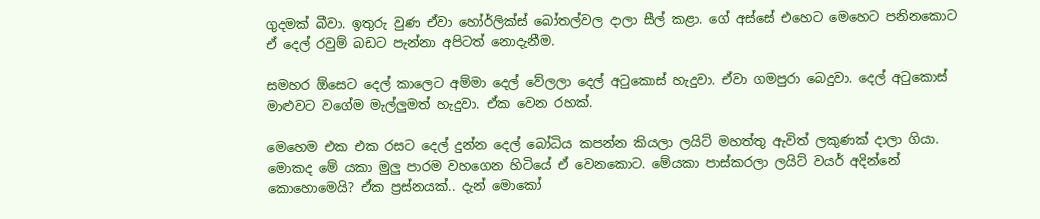ගුදමක් බීවා. ඉතුරු වුණ ඒවා හෝර්ලික්ස් බෝතල්වල දාලා සීල් කළා. ගේ අස්සේ එහෙට මෙහෙට පනිනකොට ඒ දෙල් රවුම් බඩට පැන්නා අපිටත් නොදැනීම.

සමහර ඕසෙට දෙල් කාලෙට අම්මා දෙල් වේලලා දෙල් අටුකොස් හැදුවා. ඒවා ගමපුරා බෙදුවා. දෙල් අටුකොස් මාළුවට වගේම මැල්ලුමත් හැදුවා. ඒක වෙන රහක්.

මෙහෙම එක එක රසට දෙල් දුන්න දෙල් බෝධිය කපන්න කියලා ලයිට් මහත්තු ඇවිත් ලකුණක් දාලා ගියා. මොකද මේ යකා මුලු පාරම වහගෙන හිටියේ ඒ වෙනකොට. මේයකා පාස්කරලා ලයිට් වයර් අදින්නේ කොහොමෙයි? ඒක ප්‍රස්නයක්.. දැන් මොකෝ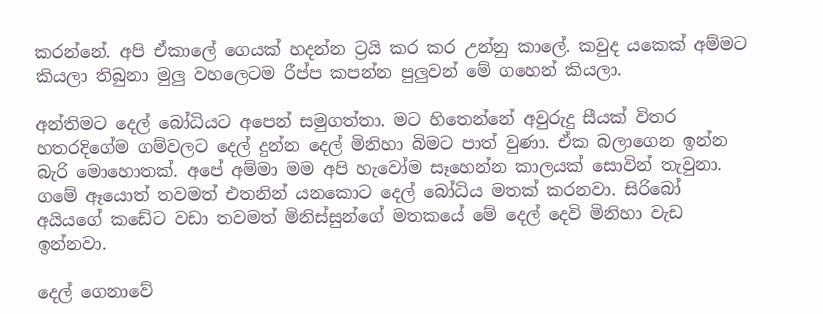කරන්නේ. අපි ඒකාලේ ගෙයක් හදන්න ට්‍රයි කර කර උන්නු කාලේ. කවුද යකෙක් අම්මට කියලා තිබුනා මුලු වහලෙටම රීප්ප කපන්න පුලුවන් මේ ගහෙන් කියලා.

අන්තිමට දෙල් බෝධියට අපෙන් සමුගත්තා. මට හිතෙන්නේ අවුරුදු සීයක් විතර හතරදිගේම ගම්වලට දෙල් දුන්න දෙල් මිනිහා බිමට පාත් වුණා. ඒක බලාගෙන ඉන්න බැරි මොහොතක්. අපේ අම්මා මම අපි හැවෝම සෑහෙන්න කාලයක් සොවින් තැවුනා. ගමේ ඈයොත් තවමත් එතනින් යනකොට දෙල් බෝධිය මතක් කරනවා. සිරිබෝ අයියගේ කඩේට වඩා තවමත් මිනිස්සුන්ගේ මතකයේ මේ දෙල් දෙවි මිනිහා වැඩ ඉන්නවා.

දෙල් ගෙනාවේ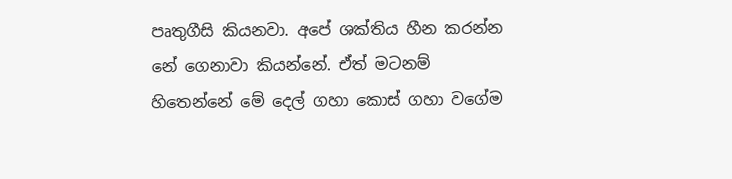පෘතුගීසි කියනවා. අපේ ශක්තිය හීන කරන්න නේ ගෙනාවා කියන්නේ. ඒත් මටනම් හිතෙන්නේ මේ දෙල් ගහා කොස් ගහා වගේම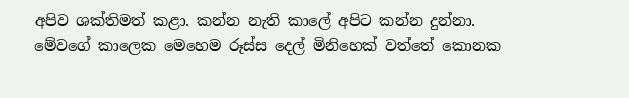අපිව ශක්තිමත් කළා. කන්න නැති කාලේ අපිට කන්න දුන්නා. මේවගේ කාලෙක මෙහෙම රූස්ස දෙල් මිනිහෙක් වත්තේ කොනක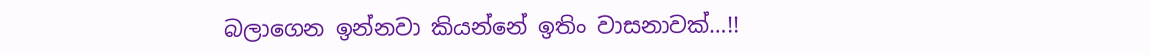බලාගෙන ඉන්නවා කියන්නේ ඉතිං වාසනාවක්…!!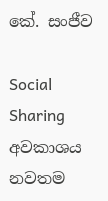කේ. සංජීව

Social Sharing
අවකාශය නවතම